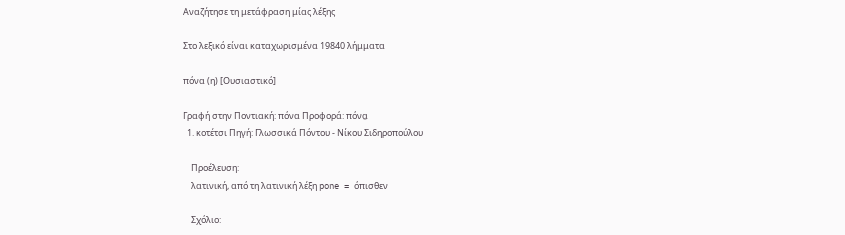Αναζήτησε τη μετάφραση μίας λέξης

Στο λεξικό είναι καταχωρισμένα 19840 λήμματα

πόνα (η) [Ουσιαστικό]

Γραφή στην Ποντιακή: πόνα Προφορά: πόνα̤
  1. κοτέτσι Πηγή: Γλωσσικά Πόντου - Νίκου Σιδηροπούλου

    Προέλευση:
    λατινική, από τη λατινική λέξη pone = όπισθεν

    Σχόλιο: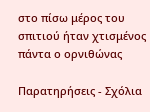στο πίσω μέρος του σπιτιού ήταν χτισμένος πάντα ο ορνιθώνας

Παρατηρήσεις - Σχόλια